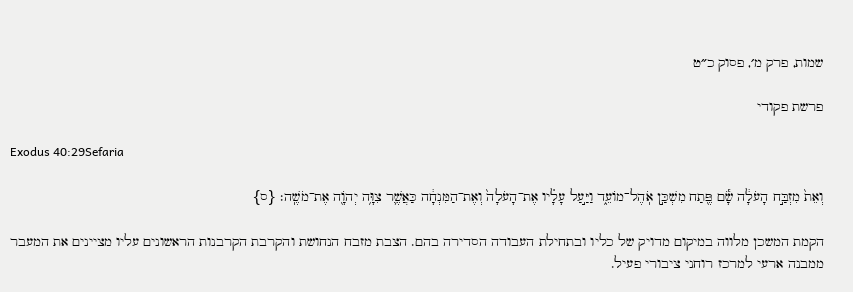שמות, פרק מ׳, פסוק כ״ט

פרשת פקודי

Exodus 40:29Sefaria

וְאֵת֙ מִזְבַּ֣ח הָעֹלָ֔ה שָׂ֕ם פֶּ֖תַח מִשְׁכַּ֣ן אֹֽהֶל־מוֹעֵ֑ד וַיַּ֣עַל עָלָ֗יו אֶת־הָעֹלָה֙ וְאֶת־הַמִּנְחָ֔ה כַּאֲשֶׁ֛ר צִוָּ֥ה יְהֹוָ֖ה אֶת־מֹשֶֽׁה׃ {ס}

הקמת המשכן מלווה במיקום מדויק של כליו ובתחילת העבודה הסדירה בהם. הצבת מזבח הנחושת והקרבת הקרבנות הראשונים עליו מציינים את המעבר ממבנה ארעי למרכז רוחני ציבורי פעיל.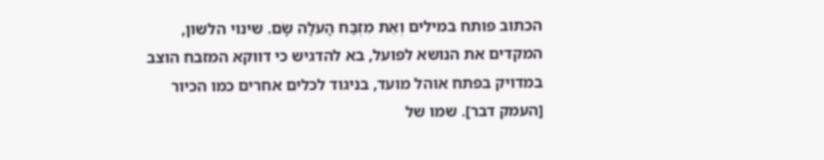הכתוב פותח במילים וְאֵת מִזְבַּח הָעֹלָה שָׂם. שינוי הלשון, המקדים את הנושא לפועל, בא להדגיש כי דווקא המזבח הוצב במדויק בפתח אוהל מועד, בניגוד לכלים אחרים כמו הכיור [העמק דבר]. שמו של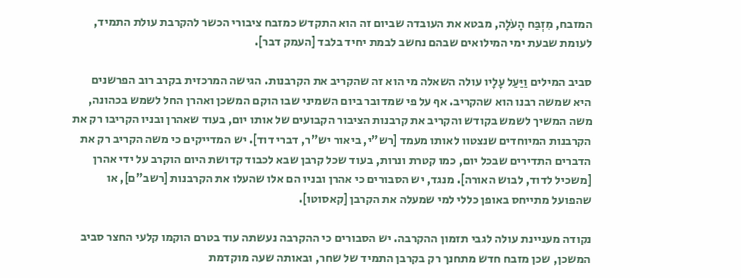המזבח, מִזְבַּח הָעֹלָה, מבטא את העובדה שביום זה הוא התקדש כמזבח ציבורי הכשר להקרבת עולת התמיד, לעומת שבעת ימי המילואים שבהם נחשב לבמת יחיד בלבד [העמק דבר].

סביב המילים וַיַּעַל עָלָיו עולה השאלה מי הוא זה שהקריב את הקרבנות. הגישה המרכזית בקרב רוב הפרשנים היא שמשה רבנו הוא שהקריב. אף על פי שמדובר ביום השמיני שבו הוקם המשכן ואהרן החל לשמש בכהונה, משה המשיך לשמש בקודש והקריב את קרבנות הציבור הקבועים של אותו יום, בעוד שאהרן ובניו הקריבו רק את הקרבנות המיוחדים שנצטוו לאותו מעמד [רש"י, ביאור יש"ר, דברי דוד]. יש המדייקים כי משה הקריב רק את הדברים התדירים שבכל יום, כמו קטרת ונרות, בעוד שכל קרבן שבא לכבוד קדושת היום הוקרב על ידי אהרן [משכיל לדוד, לבוש האורה]. מנגד, יש הסבורים כי אהרן ובניו הם אלו שהעלו את הקרבנות [רשב"ם], או שהפועל מתייחס באופן כללי למי שמעלה את הקרבן [קאסוטו].

נקודה מעניינת עולה לגבי תזמון ההקרבה. יש הסבורים כי ההקרבה נעשתה עוד בטרם הוקמו קלעי החצר סביב המשכן, שכן מזבח חדש מתחנך רק בקרבן התמיד של שחר, ובאותה שעה מוקדמת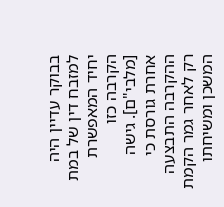בבוקר עדיין היה למזבח דין של במת יחיד המאפשרת הקרבה כזו [מלבי"ם]. גישה אחרת גורסת כי ההקרבה התבצעה רק לאחר גמר הקמת המשכן ומשיחתו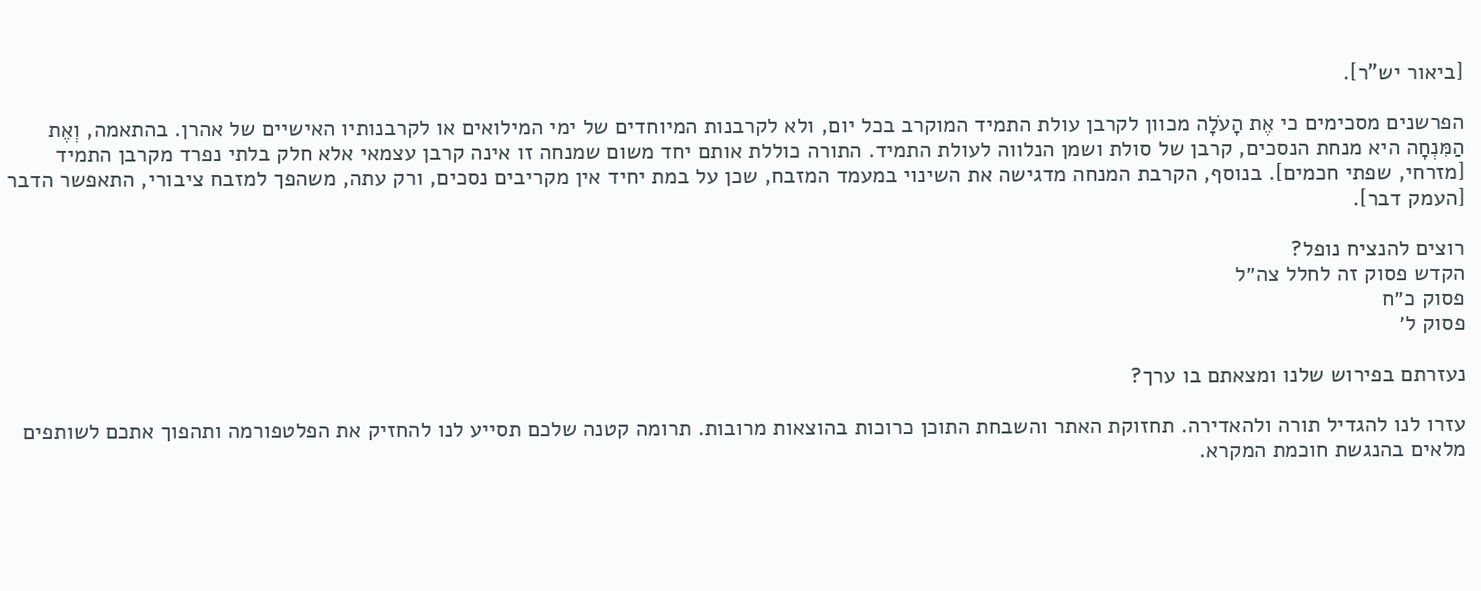[ביאור יש"ר].

הפרשנים מסכימים כי אֶת הָעֹלָה מכוון לקרבן עולת התמיד המוקרב בכל יום, ולא לקרבנות המיוחדים של ימי המילואים או לקרבנותיו האישיים של אהרן. בהתאמה, וְאֶת הַמִּנְחָה היא מנחת הנסכים, קרבן של סולת ושמן הנלווה לעולת התמיד. התורה כוללת אותם יחד משום שמנחה זו אינה קרבן עצמאי אלא חלק בלתי נפרד מקרבן התמיד [מזרחי, שפתי חכמים]. בנוסף, הקרבת המנחה מדגישה את השינוי במעמד המזבח, שכן על במת יחיד אין מקריבים נסכים, ורק עתה, משהפך למזבח ציבורי, התאפשר הדבר [העמק דבר].

רוצים להנציח נופל?
הקדש פסוק זה לחלל צה״ל
פסוק כ״ח
פסוק ל׳

נעזרתם בפירוש שלנו ומצאתם בו ערך?

עזרו לנו להגדיל תורה ולהאדירה. תחזוקת האתר והשבחת התוכן כרוכות בהוצאות מרובות. תרומה קטנה שלכם תסייע לנו להחזיק את הפלטפורמה ותהפוך אתכם לשותפים מלאים בהנגשת חוכמת המקרא.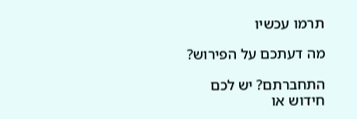תרמו עכשיו

מה דעתכם על הפירוש?

התחברתם? יש לכם חידוש או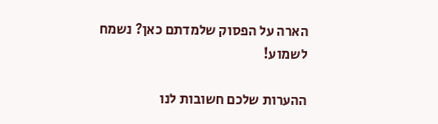הארה על הפסוק שלמדתם כאן? נשמח לשמוע!

ההערות שלכם חשובות לנו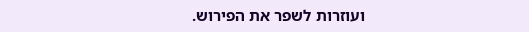ועוזרות לשפר את הפירוש.